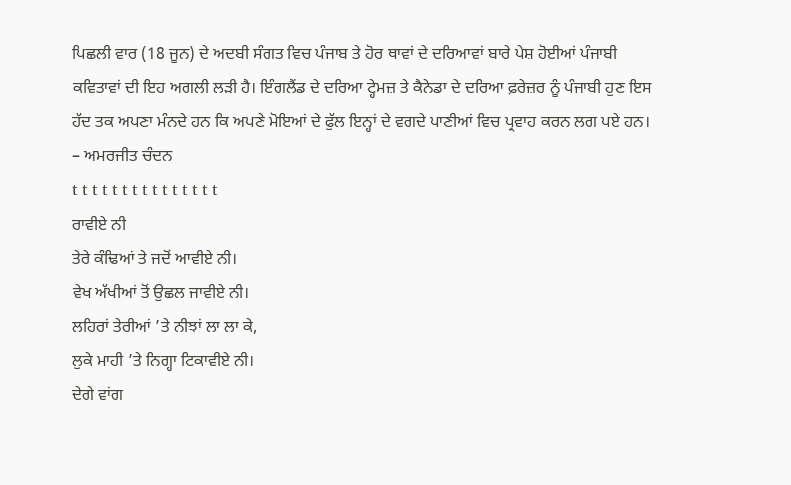ਪਿਛਲੀ ਵਾਰ (18 ਜੂਨ) ਦੇ ਅਦਬੀ ਸੰਗਤ ਵਿਚ ਪੰਜਾਬ ਤੇ ਹੋਰ ਥਾਵਾਂ ਦੇ ਦਰਿਆਵਾਂ ਬਾਰੇ ਪੇਸ਼ ਹੋਈਆਂ ਪੰਜਾਬੀ ਕਵਿਤਾਵਾਂ ਦੀ ਇਹ ਅਗਲੀ ਲੜੀ ਹੈ। ਇੰਗਲੈਂਡ ਦੇ ਦਰਿਆ ਟ੍ਹੇਮਜ਼ ਤੇ ਕੈਨੇਡਾ ਦੇ ਦਰਿਆ ਫ਼ਰੇਜ਼ਰ ਨੂੰ ਪੰਜਾਬੀ ਹੁਣ ਇਸ ਹੱਦ ਤਕ ਅਪਣਾ ਮੰਨਦੇ ਹਨ ਕਿ ਅਪਣੇ ਮੋਇਆਂ ਦੇ ਫੁੱਲ ਇਨ੍ਹਾਂ ਦੇ ਵਗਦੇ ਪਾਣੀਆਂ ਵਿਚ ਪ੍ਰਵਾਹ ਕਰਨ ਲਗ ਪਏ ਹਨ।
– ਅਮਰਜੀਤ ਚੰਦਨ
t t t t t t t t t t t t t t t
ਰਾਵੀਏ ਨੀ
ਤੇਰੇ ਕੰਢਿਆਂ ਤੇ ਜਦੋਂ ਆਵੀਏ ਨੀ।
ਵੇਖ ਅੱਖੀਆਂ ਤੋਂ ਉਛਲ ਜਾਵੀਏ ਨੀ।
ਲਹਿਰਾਂ ਤੇਰੀਆਂ ’ਤੇ ਨੀਝਾਂ ਲਾ ਲਾ ਕੇ,
ਲੁਕੇ ਮਾਹੀ ’ਤੇ ਨਿਗ੍ਹਾ ਟਿਕਾਵੀਏ ਨੀ।
ਦੇਗੇ ਵਾਂਗ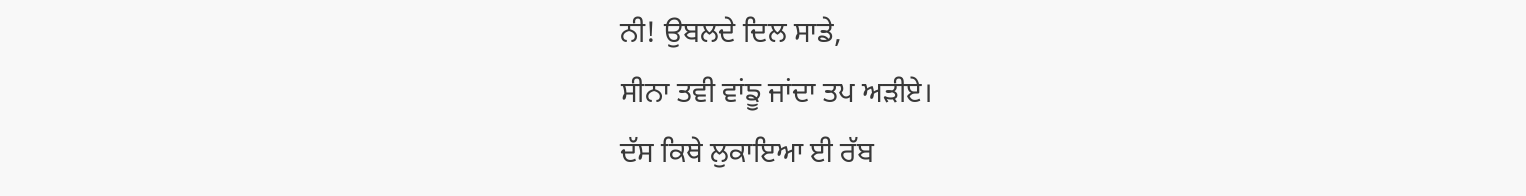ਨੀ! ਉਬਲਦੇ ਦਿਲ ਸਾਡੇ,
ਸੀਨਾ ਤਵੀ ਵਾਂਙੂ ਜਾਂਦਾ ਤਪ ਅੜੀਏ।
ਦੱਸ ਕਿਥੇ ਲੁਕਾਇਆ ਈ ਰੱਬ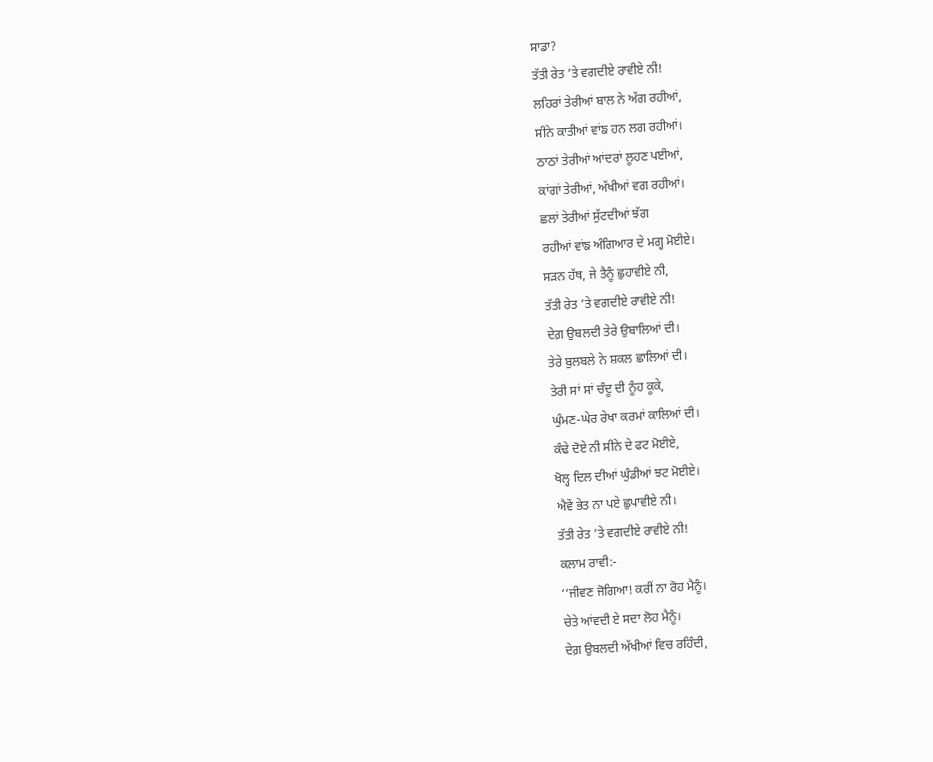ਸਾਡਾ?
ਤੱਤੀ ਰੇਤ ’ਤੇ ਵਗਦੀਏ ਰਾਵੀਏ ਨੀ!
ਲਹਿਰਾਂ ਤੇਰੀਆਂ ਬਾਲ ਨੇ ਅੱਗ ਰਹੀਆਂ,
ਸੀਨੇ ਕਾਤੀਆਂ ਵਾਂਙ ਹਨ ਲਗ ਰਹੀਆਂ।
ਠਾਠਾਂ ਤੇਰੀਆਂ ਆਂਦਰਾਂ ਲੂਹਣ ਪਈਆਂ,
ਕਾਂਗਾਂ ਤੇਰੀਆਂ, ਅੱਖੀਆਂ ਵਗ ਰਹੀਆਂ।
ਛਲਾਂ ਤੇਰੀਆਂ ਸੁੱਟਦੀਆਂ ਝੱਗ
ਰਹੀਆਂ ਵਾਂਙ ਅੰਗਿਆਰ ਦੇ ਮਗ੍ਹ ਮੋਈਏ।
ਸੜਨ ਹੱਥ, ਜੇ ਤੈਨੂੰ ਛੁਹਾਵੀਏ ਨੀ,
ਤੱਤੀ ਰੇਤ ’ਤੇ ਵਗਦੀਏ ਰਾਵੀਏ ਨੀ!
ਦੇਗ਼ ਉਬਲਦੀ ਤੇਰੇ ਉਬਾਲਿਆਂ ਦੀ।
ਤੇਰੇ ਬੁਲਬਲੇ ਨੇ ਸ਼ਕਲ ਛਾਲਿਆਂ ਦੀ।
ਤੇਰੀ ਸਾਂ ਸਾਂ ਚੰਦੂ ਦੀ ਨੂੰਹ ਕੂਕੇ,
ਘੁੰਮਣ-ਘੇਰ ਰੇਖਾ ਕਰਮਾਂ ਕਾਲਿਆਂ ਦੀ।
ਕੰਢੇ ਦੋਏ ਨੀ ਸੀਨੇ ਦੇ ਫਟ ਮੋਈਏ,
ਖੋਲ੍ਹ ਦਿਲ ਦੀਆਂ ਘੁੰਡੀਆਂ ਝਟ ਮੋਈਏ।
ਐਵੇਂ ਭੇਤ ਨਾ ਪਏ ਛੁਪਾਵੀਏ ਨੀ।
ਤੱਤੀ ਰੇਤ ’ਤੇ ਵਗਦੀਏ ਰਾਵੀਏ ਨੀ!
ਕਲਾਮ ਰਾਵੀ:-
‘‘ਜੀਵਣ ਜੋਗਿਆ! ਕਰੀਂ ਨਾ ਰੋਹ ਮੈਨੂੰ।
ਚੇਤੇ ਆਂਵਦੀ ਏ ਸਦਾ ਲੋਹ ਮੈਨੂੰ।
ਦੇਗ਼ ਉਬਲਦੀ ਅੱਖੀਆਂ ਵਿਚ ਰਹਿੰਦੀ,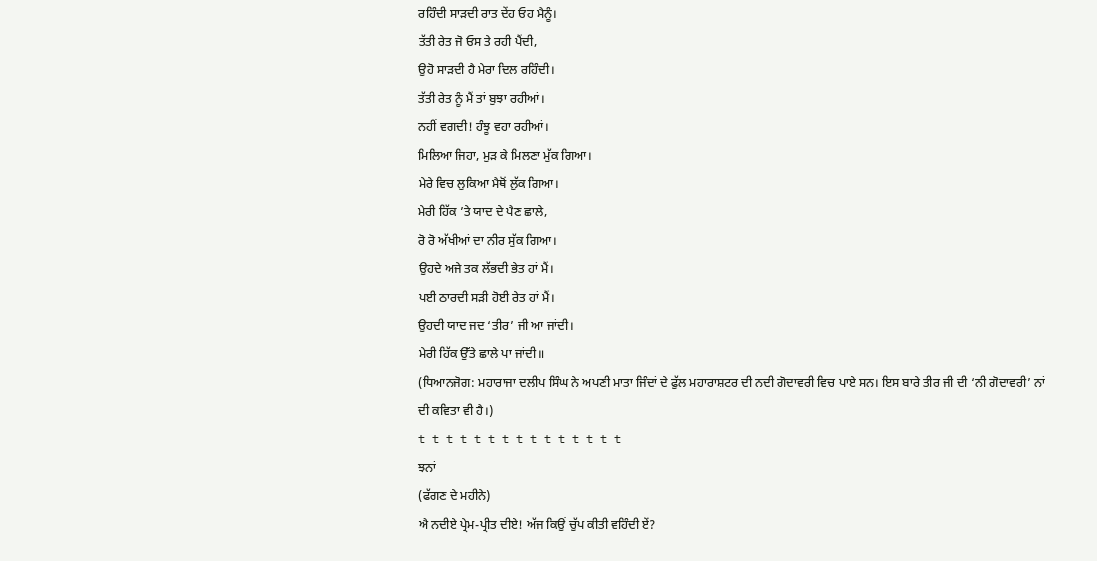ਰਹਿੰਦੀ ਸਾੜਦੀ ਰਾਤ ਦੇਂਹ ਓਹ ਮੈਨੂੰ।
ਤੱਤੀ ਰੇਤ ਜੋ ਓਸ ਤੇ ਰਹੀ ਪੈਂਦੀ,
ਉਹੋ ਸਾੜਦੀ ਹੈ ਮੇਰਾ ਦਿਲ ਰਹਿੰਦੀ।
ਤੱਤੀ ਰੇਤ ਨੂੰ ਮੈਂ ਤਾਂ ਬੁਝਾ ਰਹੀਆਂ।
ਨਹੀਂ ਵਗਦੀ! ਹੰਝੂ ਵਹਾ ਰਹੀਆਂ।
ਮਿਲਿਆ ਜਿਹਾ, ਮੁੜ ਕੇ ਮਿਲਣਾ ਮੁੱਕ ਗਿਆ।
ਮੇਰੇ ਵਿਚ ਲੁਕਿਆ ਮੈਥੋਂ ਲੁੱਕ ਗਿਆ।
ਮੇਰੀ ਹਿੱਕ ’ਤੇ ਯਾਦ ਦੇ ਪੈਣ ਛਾਲੇ,
ਰੋ ਰੋ ਅੱਖੀਆਂ ਦਾ ਨੀਰ ਸੁੱਕ ਗਿਆ।
ਉਹਦੇ ਅਜੇ ਤਕ ਲੱਭਦੀ ਭੇਤ ਹਾਂ ਮੈਂ।
ਪਈ ਠਾਰਦੀ ਸੜੀ ਹੋਈ ਰੇਤ ਹਾਂ ਮੈਂ।
ਉਹਦੀ ਯਾਦ ਜਦ ‘ਤੀਰ’ ਜੀ ਆ ਜਾਂਦੀ।
ਮੇਰੀ ਹਿੱਕ ਉੱਤੇ ਛਾਲੇ ਪਾ ਜਾਂਦੀ॥
(ਧਿਆਨਜੋਗ: ਮਹਾਰਾਜਾ ਦਲੀਪ ਸਿੰਘ ਨੇ ਅਪਣੀ ਮਾਤਾ ਜਿੰਦਾਂ ਦੇ ਫੁੱਲ ਮਹਾਰਾਸ਼ਟਰ ਦੀ ਨਦੀ ਗੋਦਾਵਰੀ ਵਿਚ ਪਾਏ ਸਨ। ਇਸ ਬਾਰੇ ਤੀਰ ਜੀ ਦੀ ‘ਨੀ ਗੋਦਾਵਰੀ’ ਨਾਂ ਦੀ ਕਵਿਤਾ ਵੀ ਹੈ।)
t t t t t t t t t t t t t t t
ਝਨਾਂ
(ਫੱਗਣ ਦੇ ਮਹੀਨੇ)
ਐ ਨਦੀਏ ਪ੍ਰੇਮ-ਪ੍ਰੀਤ ਦੀਏ! ਅੱਜ ਕਿਉਂ ਚੁੱਪ ਕੀਤੀ ਵਹਿੰਦੀ ਏਂ?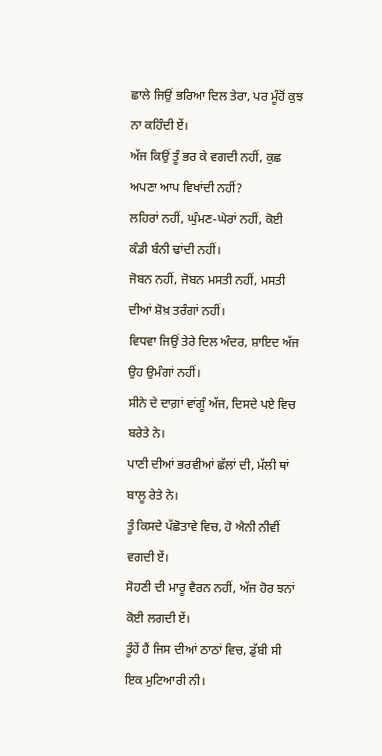ਛਾਲੇ ਜਿਉਂ ਭਰਿਆ ਦਿਲ ਤੇਰਾ, ਪਰ ਮੂੰਹੋਂ ਕੁਝ ਨਾ ਕਹਿੰਦੀ ਏਂ।
ਅੱਜ ਕਿਉਂ ਤੂੰ ਭਰ ਕੇ ਵਗਦੀ ਨਹੀਂ, ਕੁਛ ਅਪਣਾ ਆਪ ਵਿਖਾਂਦੀ ਨਹੀਂ?
ਲਹਿਰਾਂ ਨਹੀਂ, ਘੁੰਮਣ-ਘੇਰਾਂ ਨਹੀਂ, ਕੋਈ ਕੰਡੀ ਬੰਨੀ ਢਾਂਦੀ ਨਹੀਂ।
ਜੋਬਨ ਨਹੀਂ, ਜੋਬਨ ਮਸਤੀ ਨਹੀਂ, ਮਸਤੀ ਦੀਆਂ ਸ਼ੋਖ਼ ਤਰੰਗਾਂ ਨਹੀਂ।
ਵਿਧਵਾ ਜਿਉਂ ਤੇਰੇ ਦਿਲ ਅੰਦਰ, ਸ਼ਾਇਦ ਅੱਜ ਉਹ ਉਮੰਗਾਂ ਨਹੀਂ।
ਸੀਨੇ ਦੇ ਦਾਗ਼ਾਂ ਵਾਂਗੂੰ ਅੱਜ, ਦਿਸਦੇ ਪਏ ਵਿਚ ਬਰੇਤੇ ਨੇ।
ਪਾਣੀ ਦੀਆਂ ਭਰਵੀਆਂ ਛੱਲਾਂ ਦੀ, ਮੱਲੀ ਥਾਂ ਬਾਲੂ ਰੇਤੇ ਨੇ।
ਤੂੰ ਕਿਸਦੇ ਪੱਛੋਤਾਵੇ ਵਿਚ, ਹੋ ਐਨੀ ਨੀਵੀਂ ਵਗਦੀ ਏਂ।
ਸੋਹਣੀ ਦੀ ਮਾਰੂ ਵੈਰਨ ਨਹੀਂ, ਅੱਜ ਹੋਰ ਝਨਾਂ ਕੋਈ ਲਗਦੀ ਏਂ।
ਤੂੰਹੇਂ ਹੈਂ ਜਿਸ ਦੀਆਂ ਠਾਠਾਂ ਵਿਚ, ਡੁੱਬੀ ਸੀ ਇਕ ਮੁਟਿਆਰੀ ਨੀ।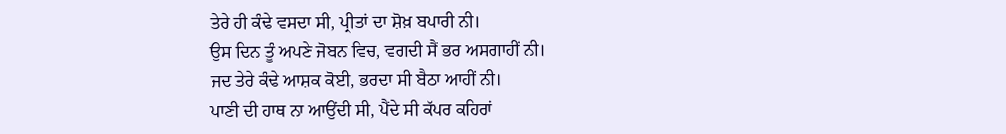ਤੇਰੇ ਹੀ ਕੰਢੇ ਵਸਦਾ ਸੀ, ਪ੍ਰੀਤਾਂ ਦਾ ਸ਼ੋਖ਼ ਬਪਾਰੀ ਨੀ।
ਉਸ ਦਿਨ ਤੂੰ ਅਪਣੇ ਜੋਬਨ ਵਿਚ, ਵਗਦੀ ਸੈਂ ਭਰ ਅਸਗਾਹੀਂ ਨੀ।
ਜਦ ਤੇਰੇ ਕੰਢੇ ਆਸ਼ਕ ਕੋਈ, ਭਰਦਾ ਸੀ ਬੈਠਾ ਆਹੀਂ ਨੀ।
ਪਾਣੀ ਦੀ ਹਾਥ ਨਾ ਆਉਂਦੀ ਸੀ, ਪੈਂਦੇ ਸੀ ਕੱਪਰ ਕਹਿਰਾਂ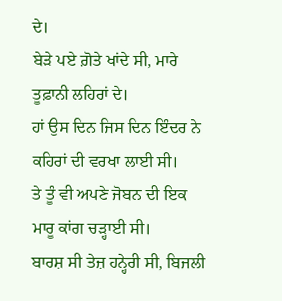ਦੇ।
ਬੇੜੇ ਪਏ ਗ਼ੋਤੇ ਖਾਂਦੇ ਸੀ, ਮਾਰੇ ਤੂਫ਼ਾਨੀ ਲਹਿਰਾਂ ਦੇ।
ਹਾਂ ਉਸ ਦਿਨ ਜਿਸ ਦਿਨ ਇੰਦਰ ਨੇ ਕਹਿਰਾਂ ਦੀ ਵਰਖਾ ਲਾਈ ਸੀ।
ਤੇ ਤੂੰ ਵੀ ਅਪਣੇ ਜੋਬਨ ਦੀ ਇਕ ਮਾਰੂ ਕਾਂਗ ਚੜ੍ਹਾਈ ਸੀ।
ਬਾਰਸ਼ ਸੀ ਤੇਜ਼ ਹਨ੍ਹੇਰੀ ਸੀ, ਬਿਜਲੀ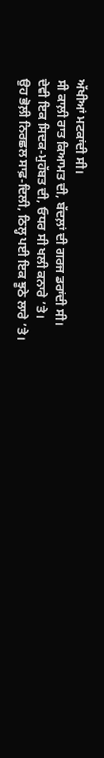ਅੱਖੀਆਂ ਮਟਕਾਂਦੀ ਸੀ।
ਸੀ ਕਾਲ਼ੀ ਰਾਤ ਕਿਆਮਤ ਦੀ, ਬੱਦਲ਼ਾਂ ਦੀ ਗਰਜ ਡਰਾਂਦੀ ਸੀ।
ਦੇਵੀ ਇਕ ਸਿਦਕ-ਮੁਹੱਬਤ ਦੀ, ਓਧਰ ਸੀ ਖਲੀ ਕਨਾਰੇ ’ਤੇ।
ਉਹ ਭੋਲ਼ੀ ਨਿਰਛਲ ਸਾਫ਼-ਦਿਲੀ, ਠਿਲ੍ਹ ਪਈ ਇਕ ਝੂਠੇ ਲਾਰੇ ’ਤੇ।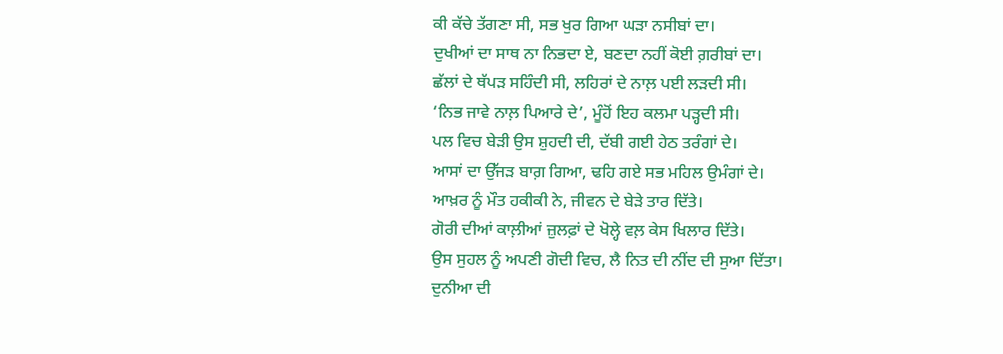ਕੀ ਕੱਚੇ ਤੱਗਣਾ ਸੀ, ਸਭ ਖੁਰ ਗਿਆ ਘੜਾ ਨਸੀਬਾਂ ਦਾ।
ਦੁਖੀਆਂ ਦਾ ਸਾਥ ਨਾ ਨਿਭਦਾ ਏ, ਬਣਦਾ ਨਹੀਂ ਕੋਈ ਗ਼ਰੀਬਾਂ ਦਾ।
ਛੱਲਾਂ ਦੇ ਥੱਪੜ ਸਹਿੰਦੀ ਸੀ, ਲਹਿਰਾਂ ਦੇ ਨਾਲ਼ ਪਈ ਲੜਦੀ ਸੀ।
‘ਨਿਭ ਜਾਵੇ ਨਾਲ਼ ਪਿਆਰੇ ਦੇ’, ਮੂੰਹੋਂ ਇਹ ਕਲਮਾ ਪੜ੍ਹਦੀ ਸੀ।
ਪਲ ਵਿਚ ਬੇੜੀ ਉਸ ਸ਼ੁਹਦੀ ਦੀ, ਦੱਬੀ ਗਈ ਹੇਠ ਤਰੰਗਾਂ ਦੇ।
ਆਸਾਂ ਦਾ ਉੱਜੜ ਬਾਗ਼ ਗਿਆ, ਢਹਿ ਗਏ ਸਭ ਮਹਿਲ ਉਮੰਗਾਂ ਦੇ।
ਆਖ਼ਰ ਨੂੰ ਮੌਤ ਹਕੀਕੀ ਨੇ, ਜੀਵਨ ਦੇ ਬੇੜੇ ਤਾਰ ਦਿੱਤੇ।
ਗੋਰੀ ਦੀਆਂ ਕਾਲ਼ੀਆਂ ਜ਼ੁਲਫ਼ਾਂ ਦੇ ਖੋਲ੍ਹੇ ਵਲ਼ ਕੇਸ ਖਿਲਾਰ ਦਿੱਤੇ।
ਉਸ ਸੁਹਲ ਨੂੰ ਅਪਣੀ ਗੋਦੀ ਵਿਚ, ਲੈ ਨਿਤ ਦੀ ਨੀਂਦ ਦੀ ਸੁਆ ਦਿੱਤਾ।
ਦੁਨੀਆ ਦੀ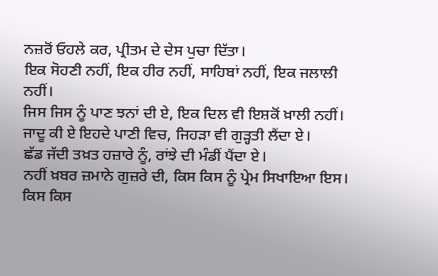ਨਜ਼ਰੋਂ ਓਹਲੇ ਕਰ, ਪ੍ਰੀਤਮ ਦੇ ਦੇਸ ਪੁਚਾ ਦਿੱਤਾ।
ਇਕ ਸੋਹਣੀ ਨਹੀਂ, ਇਕ ਹੀਰ ਨਹੀਂ, ਸਾਹਿਬਾਂ ਨਹੀਂ, ਇਕ ਜਲਾਲੀ ਨਹੀਂ।
ਜਿਸ ਜਿਸ ਨੂੰ ਪਾਣ ਝਨਾਂ ਦੀ ਏ, ਇਕ ਦਿਲ ਵੀ ਇਸ਼ਕੋਂ ਖ਼ਾਲੀ ਨਹੀਂ।
ਜਾਦੂ ਕੀ ਏ ਇਹਦੇ ਪਾਣੀ ਵਿਚ, ਜਿਹੜਾ ਵੀ ਗੁੜ੍ਹਤੀ ਲੈਂਦਾ ਏ।
ਛੱਡ ਜੱਦੀ ਤਖ਼ਤ ਹਜ਼ਾਰੇ ਨੂੰ, ਰਾਂਝੇ ਦੀ ਮੰਡੀਂ ਪੈਂਦਾ ਏ।
ਨਹੀਂ ਖ਼ਬਰ ਜ਼ਮਾਨੇ ਗੁਜ਼ਰੇ ਦੀ, ਕਿਸ ਕਿਸ ਨੂੰ ਪ੍ਰੇਮ ਸਿਖਾਇਆ ਇਸ।
ਕਿਸ ਕਿਸ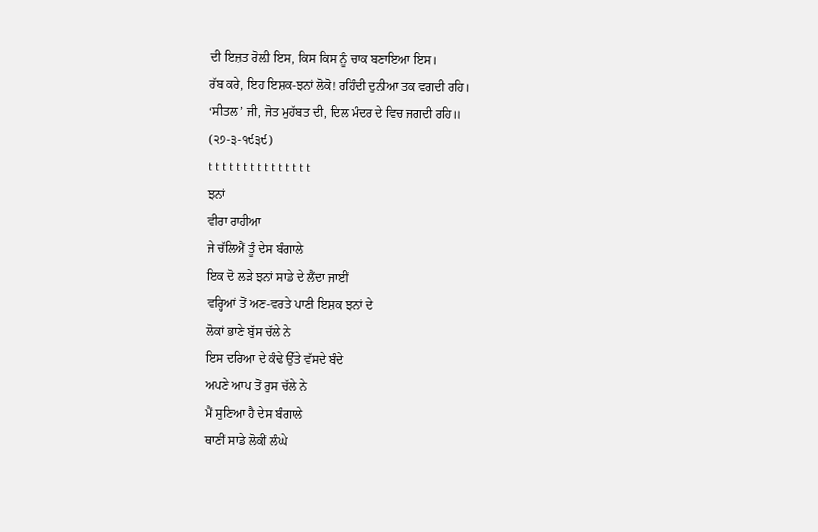ਦੀ ਇਜ਼ਤ ਰੋਲ਼ੀ ਇਸ, ਕਿਸ ਕਿਸ ਨੂੰ ਚਾਕ ਬਣਾਇਆ ਇਸ।
ਰੱਬ ਕਰੇ, ਇਹ ਇਸ਼ਕ-ਝਨਾਂ ਲੋਕੋ! ਰਹਿੰਦੀ ਦੁਨੀਆ ਤਕ ਵਗਦੀ ਰਹਿ।
‘ਸੀਤਲ’ ਜੀ, ਜੋਤ ਮੁਹੱਬਤ ਦੀ, ਦਿਲ ਮੰਦਰ ਦੇ ਵਿਚ ਜਗਦੀ ਰਹਿ॥
(੨੭-੩-੧੯੩੯)
t t t t t t t t t t t t t t t
ਝਨਾਂ
ਵੀਰਾ ਰਾਹੀਆ
ਜੇ ਚੱਲਿਐਂ ਤੂੰ ਦੇਸ ਬੰਗਾਲੇ
ਇਕ ਦੋ ਲੜੇ ਝਨਾਂ ਸਾਡੇ ਦੇ ਲੈਂਦਾ ਜਾਈਂ
ਵਰ੍ਹਿਆਂ ਤੋਂ ਅਣ-ਵਰਤੇ ਪਾਣੀ ਇਸ਼ਕ ਝਨਾਂ ਦੇ
ਲੋਕਾਂ ਭਾਣੇ ਬੁੱਸ ਚੱਲੇ ਨੇ
ਇਸ ਦਰਿਆ ਦੇ ਕੰਢੇ ਉੱਤੇ ਵੱਸਦੇ ਬੰਦੇ
ਅਪਣੇ ਆਪ ਤੋਂ ਰੁਸ ਚੱਲੇ ਨੇ
ਮੈਂ ਸੁਣਿਆ ਹੈ ਦੇਸ ਬੰਗਾਲੇ
ਥਾਣੀਂ ਸਾਡੇ ਲੋਕੀਂ ਲੰਘੇ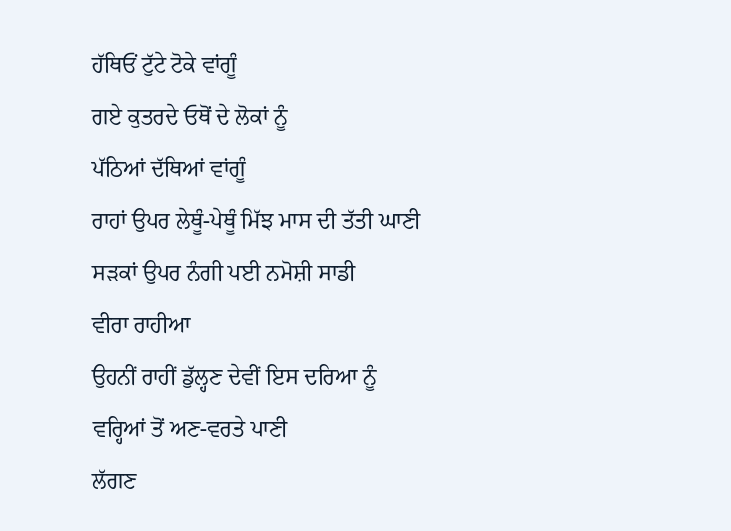ਹੱਥਿਓਂ ਟੁੱਟੇ ਟੋਕੇ ਵਾਂਗੂੰ
ਗਏ ਕੁਤਰਦੇ ਓਥੋਂ ਦੇ ਲੋਕਾਂ ਨੂੰ
ਪੱਠਿਆਂ ਦੱਥਿਆਂ ਵਾਂਗੂੰ
ਰਾਹਾਂ ਉਪਰ ਲੇਥੂੰ-ਪੇਥੂੰ ਮਿੱਝ ਮਾਸ ਦੀ ਤੱਤੀ ਘਾਣੀ
ਸੜਕਾਂ ਉਪਰ ਨੰਗੀ ਪਈ ਨਮੋਸ਼ੀ ਸਾਡੀ
ਵੀਰਾ ਰਾਹੀਆ
ਉਹਨੀਂ ਰਾਹੀਂ ਡੁੱਲ੍ਹਣ ਦੇਵੀਂ ਇਸ ਦਰਿਆ ਨੂੰ
ਵਰ੍ਹਿਆਂ ਤੋਂ ਅਣ-ਵਰਤੇ ਪਾਣੀ
ਲੱਗਣ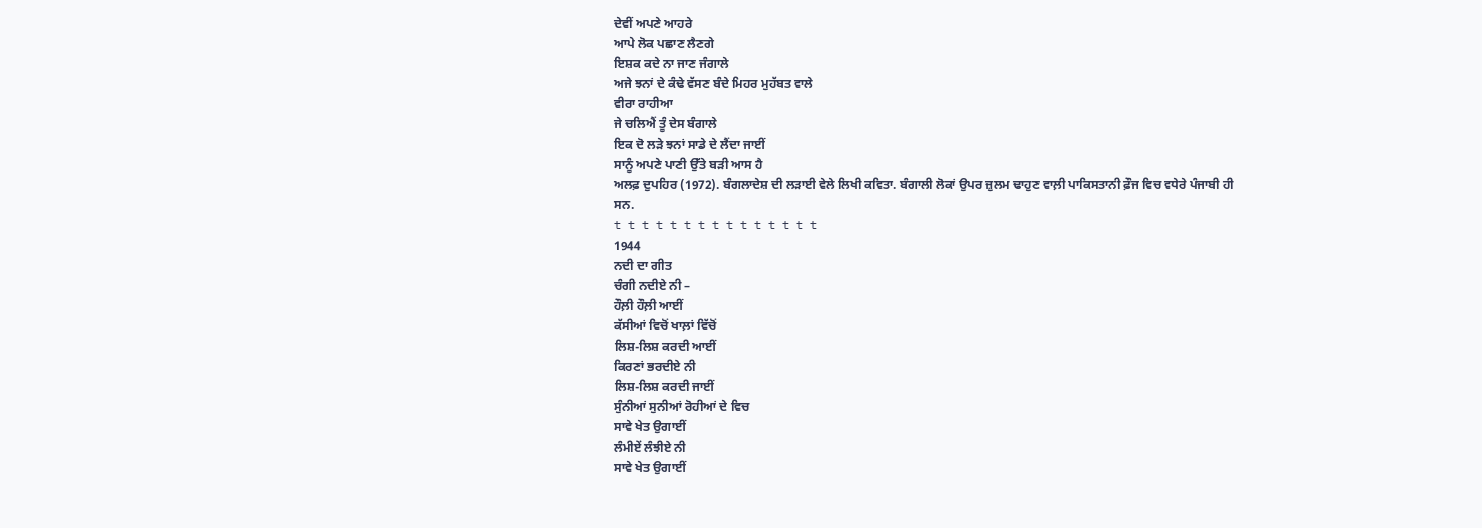ਦੇਵੀਂ ਅਪਣੇ ਆਹਰੇ
ਆਪੇ ਲੋਕ ਪਛਾਣ ਲੈਣਗੇ
ਇਸ਼ਕ ਕਦੇ ਨਾ ਜਾਣ ਜੰਗਾਲੇ
ਅਜੇ ਝਨਾਂ ਦੇ ਕੰਢੇ ਵੱਸਣ ਬੰਦੇ ਮਿਹਰ ਮੁਹੱਬਤ ਵਾਲੇ
ਵੀਰਾ ਰਾਹੀਆ
ਜੇ ਚਲਿਐਂ ਤੂੰ ਦੇਸ ਬੰਗਾਲੇ
ਇਕ ਦੋ ਲੜੇ ਝਨਾਂ ਸਾਡੇ ਦੇ ਲੈਂਦਾ ਜਾਈਂ
ਸਾਨੂੰ ਅਪਣੇ ਪਾਣੀ ਉੱਤੇ ਬੜੀ ਆਸ ਹੈ
ਅਲਫ਼ ਦੁਪਹਿਰ (1972). ਬੰਗਲਾਦੇਸ਼ ਦੀ ਲੜਾਈ ਵੇਲੇ ਲਿਖੀ ਕਵਿਤਾ. ਬੰਗਾਲੀ ਲੋਕਾਂ ਉਪਰ ਜ਼ੁਲਮ ਢਾਹੁਣ ਵਾਲ਼ੀ ਪਾਕਿਸਤਾਨੀ ਫ਼ੌਜ ਵਿਚ ਵਧੇਰੇ ਪੰਜਾਬੀ ਹੀ ਸਨ.
t t t t t t t t t t t t t t t
1944
ਨਦੀ ਦਾ ਗੀਤ
ਚੰਗੀ ਨਦੀਏ ਨੀ –
ਹੌਲ਼ੀ ਹੌਲ਼ੀ ਆਈਂ
ਕੱਸੀਆਂ ਵਿਚੋਂ ਖਾਲ਼ਾਂ ਵਿੱਚੋਂ
ਲਿਸ਼-ਲਿਸ਼ ਕਰਦੀ ਆਈਂ
ਕਿਰਣਾਂ ਭਰਦੀਏ ਨੀ
ਲਿਸ਼-ਲਿਸ਼ ਕਰਦੀ ਜਾਈਂ
ਸੁੰਨੀਆਂ ਸੁਨੀਆਂ ਰੋਹੀਆਂ ਦੇ ਵਿਚ
ਸਾਵੇ ਖੇਤ ਉਗਾਈਂ
ਲੰਮੀਏਂ ਲੰਝੀਏ ਨੀ
ਸਾਵੇ ਖੇਤ ਉਗਾਈਂ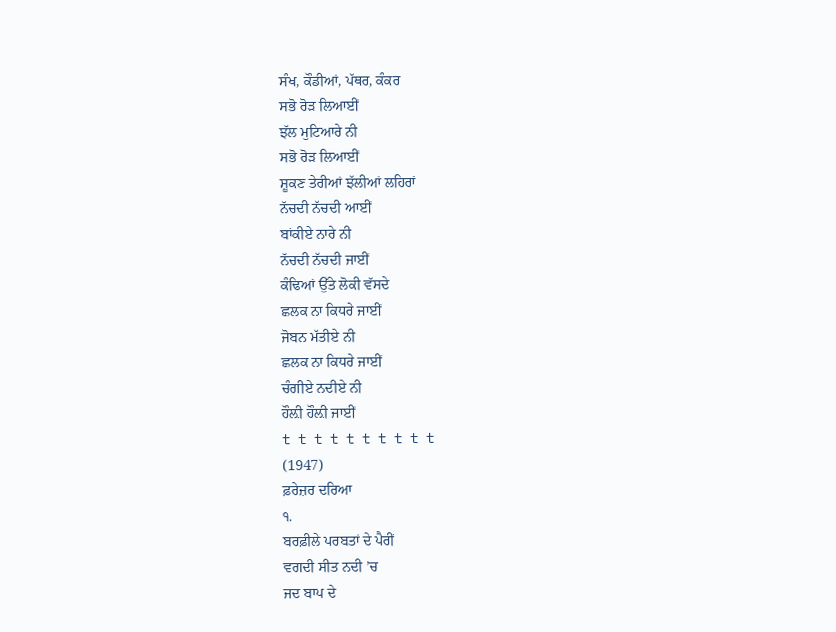ਸੰਖ, ਕੌਡੀਆਂ, ਪੱਥਰ, ਕੰਕਰ
ਸਭੋ ਰੋੜ ਲਿਆਈਂ
ਝੱਲ ਮੁਟਿਆਰੇ ਨੀ
ਸਭੋ ਰੋੜ ਲਿਆਈਂ
ਸ਼ੂਕਣ ਤੇਰੀਆਂ ਝੱਲੀਆਂ ਲਹਿਰਾਂ
ਨੱਚਦੀ ਨੱਚਦੀ ਆਈਂ
ਬਾਂਕੀਏ ਨਾਰੇ ਨੀ
ਨੱਚਦੀ ਨੱਚਦੀ ਜਾਈਂ
ਕੰਢਿਆਂ ਉੱਤੇ ਲੋਕੀ ਵੱਸਦੇ
ਛਲਕ ਨਾ ਕਿਧਰੇ ਜਾਈਂ
ਜੋਬਨ ਮੱਤੀਏ ਨੀ
ਛਲਕ ਨਾ ਕਿਧਰੇ ਜਾਈਂ
ਚੰਗੀਏ ਨਦੀਏ ਨੀ
ਹੌਲ਼ੀ ਹੌਲ਼ੀ ਜਾਈਂ
t t t t t t t t t t
(1947)
ਫ਼ਰੇਜ਼ਰ ਦਰਿਆ
੧.
ਬਰਫ਼ੀਲੇ ਪਰਬਤਾਂ ਦੇ ਪੈਰੀਂ
ਵਗਦੀ ਸੀਤ ਨਦੀ ’ਚ
ਜਦ ਬਾਪ ਦੇ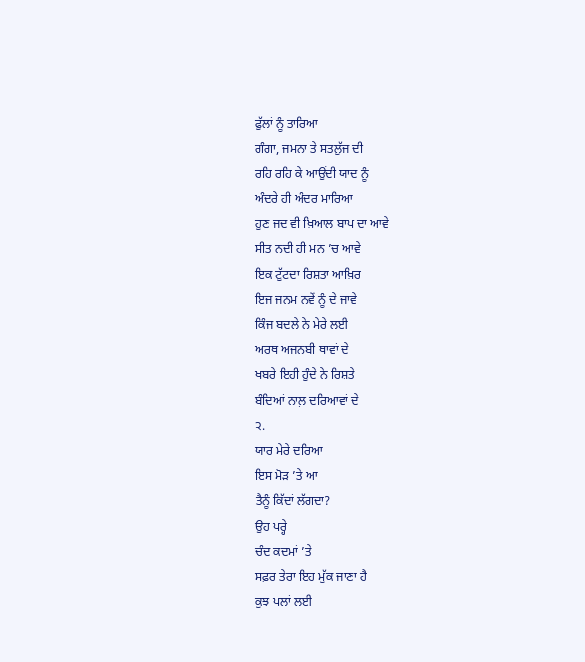ਫੁੱਲਾਂ ਨੂੰ ਤਾਰਿਆ
ਗੰਗਾ, ਜਮਨਾ ਤੇ ਸਤਲੁੱਜ ਦੀ
ਰਹਿ ਰਹਿ ਕੇ ਆਉਂਦੀ ਯਾਦ ਨੂੰ
ਅੰਦਰੇ ਹੀ ਅੰਦਰ ਮਾਰਿਆ
ਹੁਣ ਜਦ ਵੀ ਖ਼ਿਆਲ ਬਾਪ ਦਾ ਆਵੇ
ਸੀਤ ਨਦੀ ਹੀ ਮਨ ’ਚ ਆਵੇ
ਇਕ ਟੁੱਟਦਾ ਰਿਸ਼ਤਾ ਆਖ਼ਿਰ
ਇਜ ਜਨਮ ਨਵੇਂ ਨੂੰ ਦੇ ਜਾਵੇ
ਕਿੰਜ ਬਦਲੇ ਨੇ ਮੇਰੇ ਲਈ
ਅਰਥ ਅਜਨਬੀ ਥਾਵਾਂ ਦੇ
ਖਬਰੇ ਇਹੀ ਹੁੰਦੇ ਨੇ ਰਿਸ਼ਤੇ
ਬੰਦਿਆਂ ਨਾਲ਼ ਦਰਿਆਵਾਂ ਦੇ
੨.
ਯਾਰ ਮੇਰੇ ਦਰਿਆ
ਇਸ ਮੋੜ ’ਤੇ ਆ
ਤੈਨੂੰ ਕਿੱਦਾਂ ਲੱਗਦਾ?
ਉਹ ਪਰ੍ਹੇ
ਚੰਦ ਕਦਮਾਂ ’ਤੇ
ਸਫ਼ਰ ਤੇਰਾ ਇਹ ਮੁੱਕ ਜਾਣਾ ਹੈ
ਕੁਝ ਪਲਾਂ ਲਈ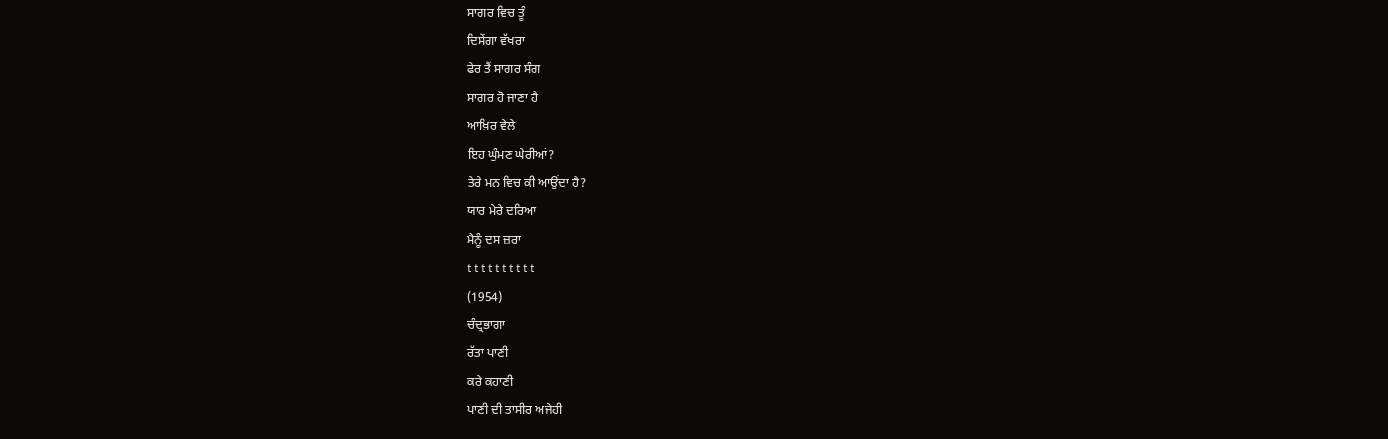ਸਾਗਰ ਵਿਚ ਤੂੰ
ਦਿਸੇਂਗਾ ਵੱਖਰਾ
ਫੇਰ ਤੈਂ ਸਾਗਰ ਸੰਗ
ਸਾਗਰ ਹੋ ਜਾਣਾ ਹੈ
ਆਖ਼ਿਰ ਵੇਲੇ
ਇਹ ਘੁੰਮਣ ਘੇਰੀਆਂ?
ਤੇਰੇ ਮਨ ਵਿਚ ਕੀ ਆਉਂਦਾ ਹੈ?
ਯਾਰ ਮੇਰੇ ਦਰਿਆ
ਮੈਨੂੰ ਦਸ ਜ਼ਰਾ
t t t t t t t t t t
(1954)
ਚੰਦ੍ਰਭਾਗਾ
ਰੱਤਾ ਪਾਣੀ
ਕਰੇ ਕਹਾਣੀ
ਪਾਣੀ ਦੀ ਤਾਸੀਰ ਅਜੇਹੀ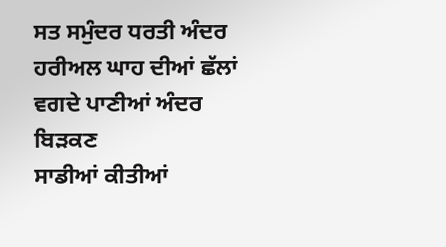ਸਤ ਸਮੁੰਦਰ ਧਰਤੀ ਅੰਦਰ
ਹਰੀਅਲ ਘਾਹ ਦੀਆਂ ਛੱਲਾਂ
ਵਗਦੇ ਪਾਣੀਆਂ ਅੰਦਰ ਬਿੜਕਣ
ਸਾਡੀਆਂ ਕੀਤੀਆਂ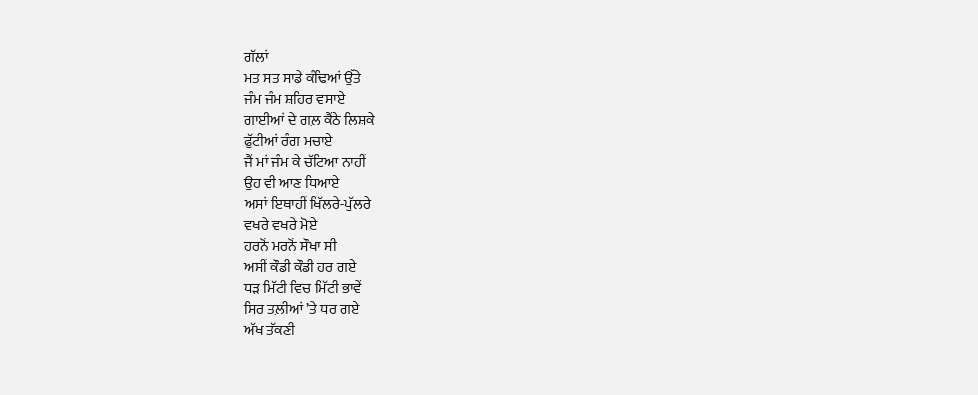ਗੱਲਾਂ
ਮਤ ਸਤ ਸਾਡੇ ਕੰਢਿਆਂ ਉੱਤੇ
ਜੰਮ ਜੰਮ ਸ਼ਹਿਰ ਵਸਾਏ
ਗਾਈਆਂ ਦੇ ਗਲ਼ ਕੈਂਠੇ ਲਿਸ਼ਕੇ
ਫੁੱਟੀਆਂ ਰੰਗ ਮਚਾਏ
ਜੈਂ ਮਾਂ ਜੰਮ ਕੇ ਚੱਟਿਆ ਨਾਹੀਂ
ਉਹ ਵੀ ਆਣ ਧਿਆਏ
ਅਸਾਂ ਇਥਾਹੀਂ ਖਿੱਲਰੇ-ਪੁੱਲਰੇ
ਵਖਰੇ ਵਖਰੇ ਮੋਏ
ਹਰਨੋਂ ਮਰਨੋਂ ਸੌਖਾ ਸੀ
ਅਸੀਂ ਕੌਡੀ ਕੌਡੀ ਹਰ ਗਏ
ਧੜ ਮਿੱਟੀ ਵਿਚ ਮਿੱਟੀ ਭਾਵੇਂ
ਸਿਰ ਤਲ਼ੀਆਂ ’ਤੇ ਧਰ ਗਏ
ਅੱਖ ਤੱਕਣੀ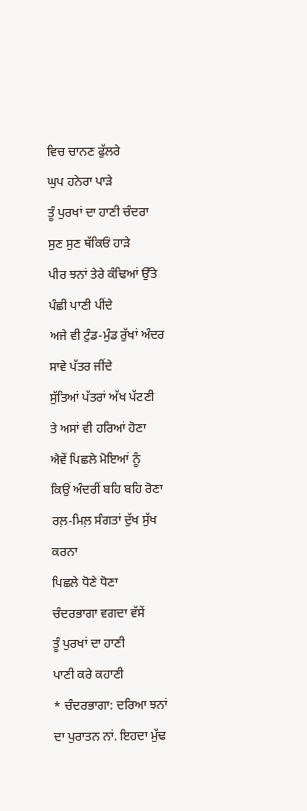ਵਿਚ ਚਾਨਣ ਫੁੱਲਰੇ
ਘੁਪ ਹਨੇਰਾ ਪਾੜੇ
ਤੂੰ ਪੁਰਖਾਂ ਦਾ ਹਾਣੀ ਚੰਦਰਾ
ਸੁਣ ਸੁਣ ਥੱਕਿਓਂ ਹਾੜੇ
ਪੀਰ ਝਨਾਂ ਤੇਰੇ ਕੰਢਿਆਂ ਉੱਤੇ
ਪੰਛੀ ਪਾਣੀ ਪੀਂਦੇ
ਅਜੇ ਵੀ ਟੁੰਡ-ਮੁੰਡ ਰੁੱਖਾਂ ਅੰਦਰ
ਸਾਵੇ ਪੱਤਰ ਜੀਂਦੇ
ਸੁੱਤਿਆਂ ਪੱਤਰਾਂ ਅੱਖ ਪੱਟਣੀ
ਤੇ ਅਸਾਂ ਵੀ ਹਰਿਆਂ ਹੋਣਾ
ਐਵੇਂ ਪਿਛਲੇ ਮੋਇਆਂ ਨੂੰ
ਕਿਉਂ ਅੰਦਰੀਂ ਬਹਿ ਬਹਿ ਰੋਣਾ
ਰਲ਼-ਮਿਲ਼ ਸੰਗਤਾਂ ਦੁੱਖ ਸੁੱਖ ਕਰਨਾ
ਪਿਛਲੇ ਧੋਣੇ ਧੋਣਾ
ਚੰਦਰਭਾਗਾ ਵਗਦਾ ਵੱਸੇਂ
ਤੂੰ ਪੁਰਖਾਂ ਦਾ ਹਾਣੀ
ਪਾਣੀ ਕਰੇ ਕਹਾਣੀ
* ਚੰਦਰਭਾਗਾ: ਦਰਿਆ ਝਨਾਂ ਦਾ ਪੁਰਾਤਨ ਨਾਂ. ਇਹਦਾ ਮੁੱਢ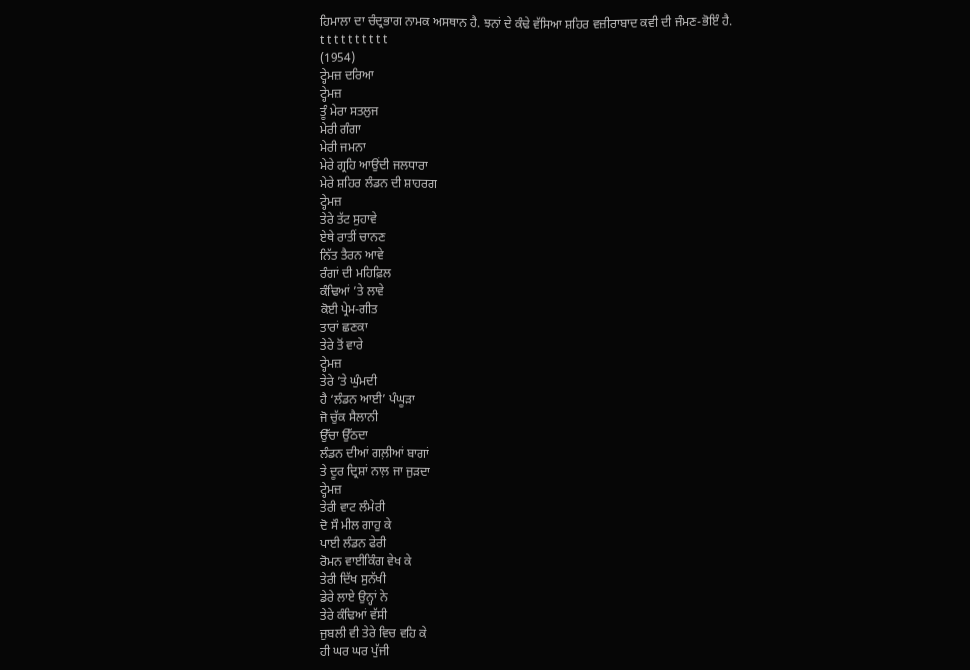ਹਿਮਾਲਾ ਦਾ ਚੰਦ੍ਰਭਾਗ ਨਾਮਕ ਅਸਥਾਨ ਹੈ. ਝਨਾਂ ਦੇ ਕੰਢੇ ਵੱਸਿਆ ਸ਼ਹਿਰ ਵਜ਼ੀਰਾਬਾਦ ਕਵੀ ਦੀ ਜੰਮਣ-ਭੋਇੰ ਹੈ.
t t t t t t t t t t
(1954)
ਟ੍ਹੇਮਜ਼ ਦਰਿਆ
ਟ੍ਹੇਮਜ਼
ਤੂੰ ਮੇਰਾ ਸਤਲੁਜ
ਮੇਰੀ ਗੰਗਾ
ਮੇਰੀ ਜਮਨਾ
ਮੇਰੇ ਗ੍ਰਹਿ ਆਉਂਦੀ ਜਲਧਾਰਾ
ਮੇਰੇ ਸ਼ਹਿਰ ਲੰਡਨ ਦੀ ਸ਼ਾਹਰਗ
ਟ੍ਹੇਮਜ਼
ਤੇਰੇ ਤੱਟ ਸੁਹਾਵੇ
ਏਥੇ ਰਾਤੀਂ ਚਾਨਣ
ਨਿੱਤ ਤੈਰਨ ਆਵੇ
ਰੰਗਾਂ ਦੀ ਮਹਿਫ਼ਿਲ
ਕੰਢਿਆਂ ’ਤੇ ਲਾਵੇ
ਕੋਈ ਪ੍ਰੇਮ-ਗੀਤ
ਤਾਰਾਂ ਛਣਕਾ
ਤੇਰੇ ਤੋਂ ਵਾਰੇ
ਟ੍ਹੇਮਜ਼
ਤੇਰੇ ’ਤੇ ਘੁੰਮਦੀ
ਹੈ ‘ਲੰਡਨ ਆਈ’ ਪੰਘੂੜਾ
ਜੋ ਚੁੱਕ ਸੈਲਾਨੀ
ਉੱਚਾ ਉੱਠਦਾ
ਲੰਡਨ ਦੀਆਂ ਗਲ਼ੀਆਂ ਬਾਗਾਂ
ਤੇ ਦੂਰ ਦ੍ਰਿਸ਼ਾਂ ਨਾਲ਼ ਜਾ ਜੁੜਦਾ
ਟ੍ਹੇਮਜ਼
ਤੇਰੀ ਵਾਟ ਲੰਮੇਰੀ
ਦੋ ਸੌ ਮੀਲ ਗਾਹੁ ਕੇ
ਪਾਈ ਲੰਡਨ ਫੇਰੀ
ਰੋਮਨ ਵਾਈਕਿੰਗ ਵੇਖ ਕੇ
ਤੇਰੀ ਦਿੱਖ ਸੁਨੱਖੀ
ਡੇਰੇ ਲਾਏ ਉਨ੍ਹਾਂ ਨੇ
ਤੇਰੇ ਕੰਢਿਆਂ ਵੱਸੀ
ਜੁਬਲੀ ਵੀ ਤੇਰੇ ਵਿਚ ਵਹਿ ਕੇ
ਹੀ ਘਰ ਘਰ ਪੁੱਜੀ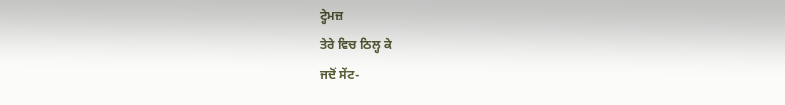ਟ੍ਹੇਮਜ਼
ਤੇਰੇ ਵਿਚ ਠਿਲ੍ਹ ਕੇ
ਜਦੋਂ ਸੇਂਟ-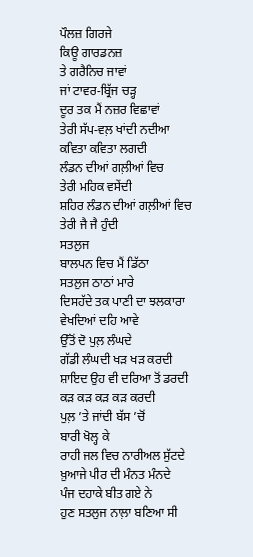ਪੌਲਜ਼ ਗਿਰਜੇ
ਕਿਊ ਗਾਰਡਨਜ਼
ਤੇ ਗਰੈਨਿਚ ਜਾਵਾਂ
ਜਾਂ ਟਾਵਰ-ਬ੍ਰਿੱਜ ਚੜ੍ਹ
ਦੂਰ ਤਕ ਮੈਂ ਨਜ਼ਰ ਵਿਛਾਵਾਂ
ਤੇਰੀ ਸੱਪ-ਵਲ਼ ਖਾਂਦੀ ਨਦੀਆ
ਕਵਿਤਾ ਕਵਿਤਾ ਲਗਦੀ
ਲੰਡਨ ਦੀਆਂ ਗਲ਼ੀਆਂ ਵਿਚ
ਤੇਰੀ ਮਹਿਕ ਵਸੇਂਦੀ
ਸ਼ਹਿਰ ਲੰਡਨ ਦੀਆਂ ਗਲ਼ੀਆਂ ਵਿਚ
ਤੇਰੀ ਜੈ ਜੈ ਹੁੰਦੀ
ਸਤਲੁਜ
ਬਾਲਪਨ ਵਿਚ ਮੈਂ ਡਿੱਠਾ
ਸਤਲੁਜ ਠਾਠਾਂ ਮਾਰੇ
ਦਿਸਹੱਦੇ ਤਕ ਪਾਣੀ ਦਾ ਝਲਕਾਰਾ
ਵੇਖਦਿਆਂ ਦਹਿ ਆਵੇ
ਉੱਤੋਂ ਦੋ ਪੁਲ਼ ਲੰਘਦੇ
ਗੱਡੀ ਲੰਘਦੀ ਖੜ ਖੜ ਕਰਦੀ
ਸ਼ਾਇਦ ਉਹ ਵੀ ਦਰਿਆ ਤੋਂ ਡਰਦੀ
ਕੜ ਕੜ ਕੜ ਕੜ ਕਰਦੀ
ਪੁਲ਼ ’ਤੇ ਜਾਂਦੀ ਬੱਸ ’ਚੋਂ
ਬਾਰੀ ਖੋਲ੍ਹ ਕੇ
ਰਾਹੀ ਜਲ ਵਿਚ ਨਾਰੀਅਲ ਸੁੱਟਦੇ
ਖ਼ੁਆਜੇ ਪੀਰ ਦੀ ਮੰਨਤ ਮੰਨਦੇ
ਪੰਜ ਦਹਾਕੇ ਬੀਤ ਗਏ ਨੇ
ਹੁਣ ਸਤਲੁਜ ਨਾਲ਼ਾ ਬਣਿਆ ਸੀ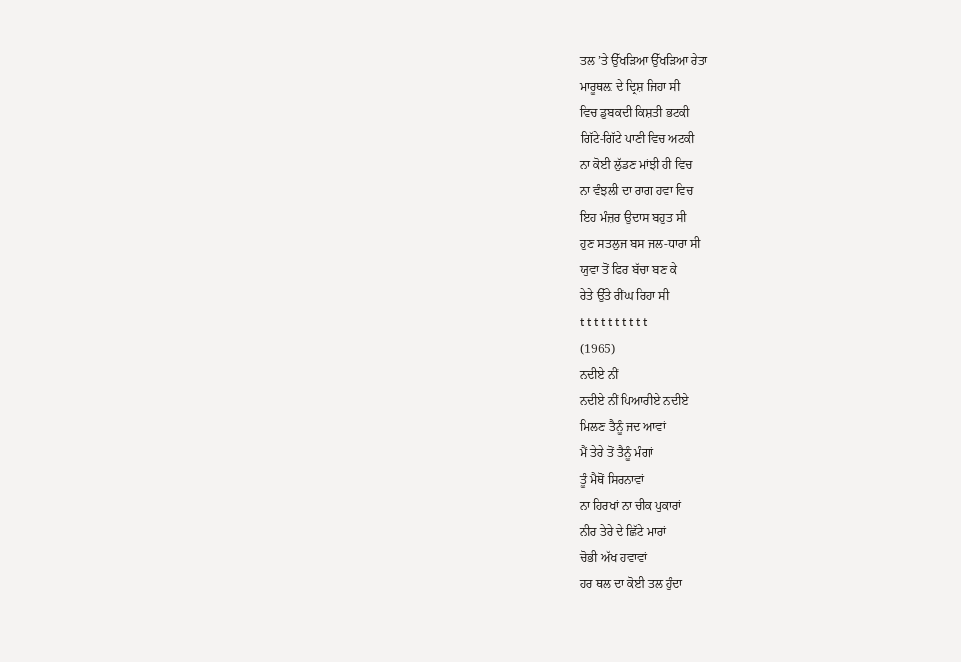ਤਲ ’ਤੇ ਉੱਖੜਿਆ ਉੱਖੜਿਆ ਰੇਤਾ
ਮਾਰੂਥਲ਼ ਦੇ ਦ੍ਰਿਸ਼ ਜਿਹਾ ਸੀ
ਵਿਚ ਡੁਬਕਦੀ ਕਿਸ਼ਤੀ ਭਟਕੀ
ਗਿੱਟੇ-ਗਿੱਟੇ ਪਾਣੀ ਵਿਚ ਅਟਕੀ
ਨਾ ਕੋਈ ਲੁੱਡਣ ਮਾਂਝੀ ਹੀ ਵਿਚ
ਨਾ ਵੰਝਲੀ ਦਾ ਰਾਗ ਹਵਾ ਵਿਚ
ਇਹ ਮੰਜ਼ਰ ਉਦਾਸ ਬਹੁਤ ਸੀ
ਹੁਣ ਸਤਲੁਜ ਬਸ ਜਲ-ਧਾਰਾ ਸੀ
ਯੁਵਾ ਤੋਂ ਫਿਰ ਬੱਚਾ ਬਣ ਕੇ
ਰੇਤੇ ਉੱਤੇ ਰੀਂਘ ਰਿਹਾ ਸੀ
t t t t t t t t t t
(1965)
ਨਦੀਏ ਨੀਂ
ਨਦੀਏ ਨੀਂ ਪਿਆਰੀਏ ਨਦੀਏ
ਮਿਲਣ ਤੈਨੂੰ ਜਦ ਆਵਾਂ
ਮੈਂ ਤੇਰੇ ਤੋਂ ਤੈਨੂੰ ਮੰਗਾਂ
ਤੂੰ ਮੈਥੋਂ ਸਿਰਨਾਵਾਂ
ਨਾ ਹਿਰਖਾਂ ਨਾ ਚੀਕ ਪੁਕਾਰਾਂ
ਨੀਰ ਤੇਰੇ ਦੇ ਛਿੱਟੇ ਮਾਰਾਂ
ਚੋਭੀ ਅੱਖ ਹਵਾਵਾਂ
ਹਰ ਥਲ ਦਾ ਕੋਈ ਤਲ ਹੁੰਦਾ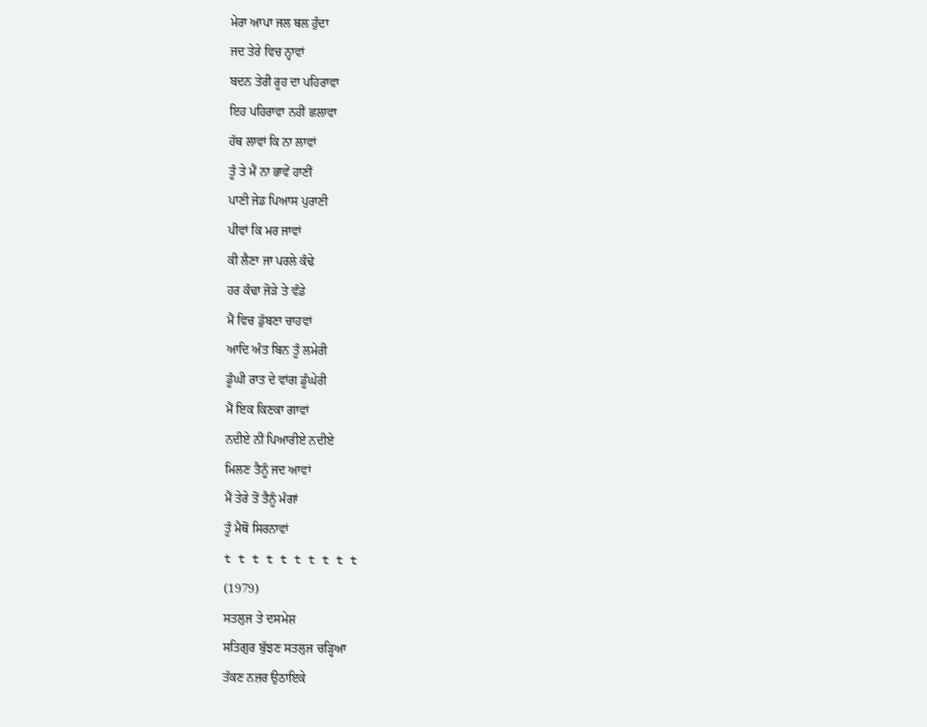ਮੇਰਾ ਆਪਾ ਜਲ ਥਲ ਹੁੰਦਾ
ਜਦ ਤੇਰੇ ਵਿਚ ਨ੍ਹਾਵਾਂ
ਬਦਨ ਤੇਰੀ ਰੂਹ ਦਾ ਪਹਿਰਾਵਾ
ਇਹ ਪਹਿਰਾਵਾ ਨਹੀਂ ਛਲਾਵਾ
ਹੱਥ ਲਾਵਾਂ ਕਿ ਨਾ ਲਾਵਾਂ
ਤੂੰ ਤੇ ਮੈਂ ਨਾ ਭਾਵੇਂ ਹਾਣੀਂ
ਪਾਣੀ ਜੇਡ ਪਿਆਸ ਪੁਰਾਣੀ
ਪੀਵਾਂ ਕਿ ਮਰ ਜਾਵਾਂ
ਕੀ ਲੈਣਾ ਜਾ ਪਰਲੇ ਕੰਢੇ
ਹਰ ਕੰਢਾ ਜੋੜੇ ਤੇ ਵੰਡੇ
ਮੈਂ ਵਿਚ ਡੁੱਬਣਾ ਚਾਹਵਾਂ
ਆਦਿ ਅੰਤ ਬਿਨ ਤੂੰ ਲਮੇਰੀ
ਡੂੰਘੀ ਰਾਤ ਦੇ ਵਾਂਗ ਡੂੰਘੇਰੀ
ਮੈਂ ਇਕ ਕਿਣਕਾ ਗਾਵਾਂ
ਨਦੀਏ ਨੀਂ ਪਿਆਰੀਏ ਨਦੀਏ
ਮਿਲਣ ਤੈਨੂੰ ਜਦ ਆਵਾਂ
ਮੈਂ ਤੇਰੇ ਤੋਂ ਤੈਨੂੰ ਮੰਗਾਂ
ਤੂੰ ਮੈਥੋਂ ਸਿਰਨਾਵਾਂ
t t t t t t t t t t
(1979)
ਸਤਲੁਜ ਤੇ ਦਸਮੇਸ਼
ਸਤਿਗੁਰ ਬੁੱਝਣ ਸਤਲੁਜ ਚੜ੍ਹਿਆ
ਤੱਕਣ ਨਜ਼ਰ ਉਠਾਇਕੇ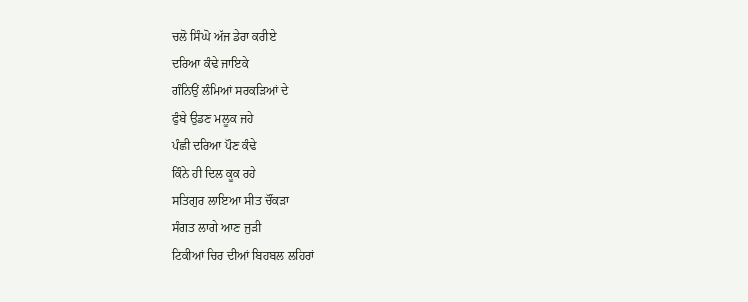ਚਲੋ ਸਿੰਘੋ ਅੱਜ ਡੇਰਾ ਕਰੀਏ
ਦਰਿਆ ਕੰਢੇ ਜਾਇਕੇ
ਗੰਨਿਉਂ ਲੰਮਿਆਂ ਸਰਕੜਿਆਂ ਦੇ
ਫੁੰਬੇ ਉਡਣ ਮਲੂਕ ਜਹੇ
ਪੰਛੀ ਦਰਿਆ ਪੌਣ ਕੰਢੇ
ਕਿੰਨੇ ਹੀ ਦਿਲ ਕੂਕ ਰਹੇ
ਸਤਿਗੁਰ ਲਾਇਆ ਸੀਤ ਚੌਂਕੜਾ
ਸੰਗਤ ਲਾਗੇ ਆਣ ਜੁੜੀ
ਟਿਕੀਆਂ ਚਿਰ ਦੀਆਂ ਬਿਹਬਲ ਲਹਿਰਾਂ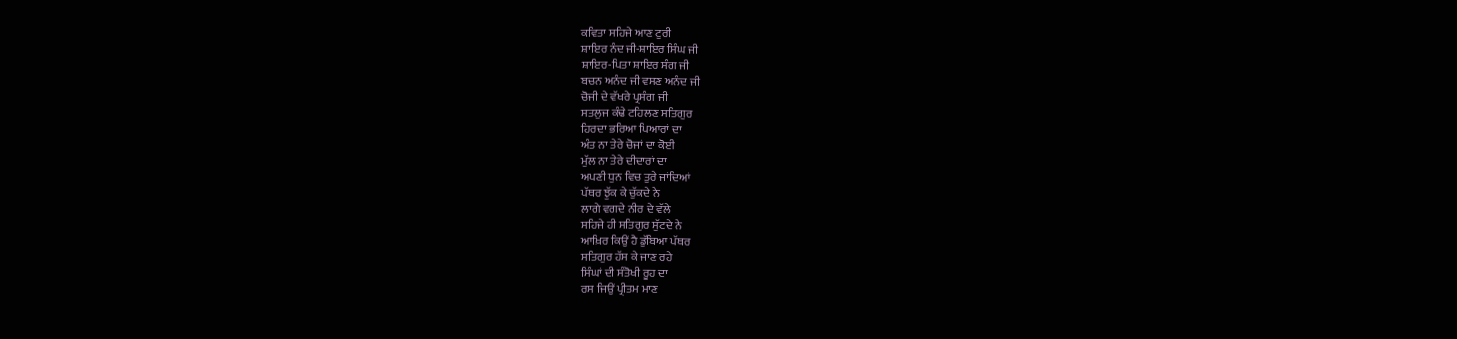ਕਵਿਤਾ ਸਹਿਜੇ ਆਣ ਟੁਰੀ
ਸ਼ਾਇਰ ਨੰਦ ਜੀ-ਸ਼ਾਇਰ ਸਿੰਘ ਜੀ
ਸ਼ਾਇਰ-ਪਿਤਾ ਸ਼ਾਇਰ ਸੰਗ ਜੀ
ਬਚਨ ਅਨੰਦ ਜੀ ਵਸਣ ਅਨੰਦ ਜੀ
ਚੋਜੀ ਦੇ ਵੱਖਰੇ ਪ੍ਰਸੰਗ ਜੀ
ਸਤਲੁਜ ਕੰਢੇ ਟਹਿਲਣ ਸਤਿਗੁਰ
ਹਿਰਦਾ ਭਰਿਆ ਪਿਆਰਾਂ ਦਾ
ਅੰਤ ਨਾ ਤੇਰੇ ਚੋਜਾਂ ਦਾ ਕੋਈ
ਮੁੱਲ ਨਾ ਤੇਰੇ ਦੀਦਾਰਾਂ ਦਾ
ਅਪਣੀ ਧੁਨ ਵਿਚ ਤੁਰੇ ਜਾਂਦਿਆਂ
ਪੱਥਰ ਝੁੱਕ ਕੇ ਚੁੱਕਦੇ ਨੇ
ਲਾਗੇ ਵਗਦੇ ਨੀਰ ਦੇ ਵੱਲੇ
ਸਹਿਜੇ ਹੀ ਸਤਿਗੁਰ ਸੁੱਟਦੇ ਨੇ
ਆਖ਼ਿਰ ਕਿਉਂ ਹੈ ਡੁੱਬਿਆ ਪੱਥਰ
ਸਤਿਗੁਰ ਹੱਸ ਕੇ ਜਾਣ ਰਹੇ
ਸਿੰਘਾਂ ਦੀ ਸੰਤੋਖੀ ਰੂਹ ਦਾ
ਰਸ ਜਿਉਂ ਪ੍ਰੀਤਮ ਮਾਣ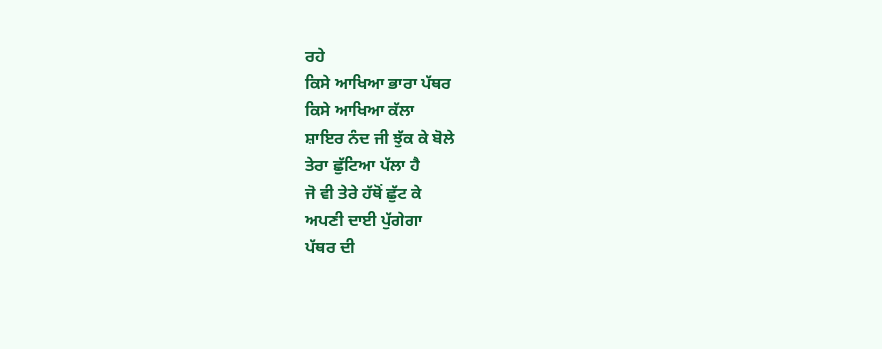ਰਹੇ
ਕਿਸੇ ਆਖਿਆ ਭਾਰਾ ਪੱਥਰ
ਕਿਸੇ ਆਖਿਆ ਕੱਲਾ
ਸ਼ਾਇਰ ਨੰਦ ਜੀ ਝੁੱਕ ਕੇ ਬੋਲੇ
ਤੇਰਾ ਛੁੱਟਿਆ ਪੱਲਾ ਹੈ
ਜੋ ਵੀ ਤੇਰੇ ਹੱਥੋਂ ਛੁੱਟ ਕੇ
ਅਪਣੀ ਦਾਈ ਪੁੱਗੇਗਾ
ਪੱਥਰ ਦੀ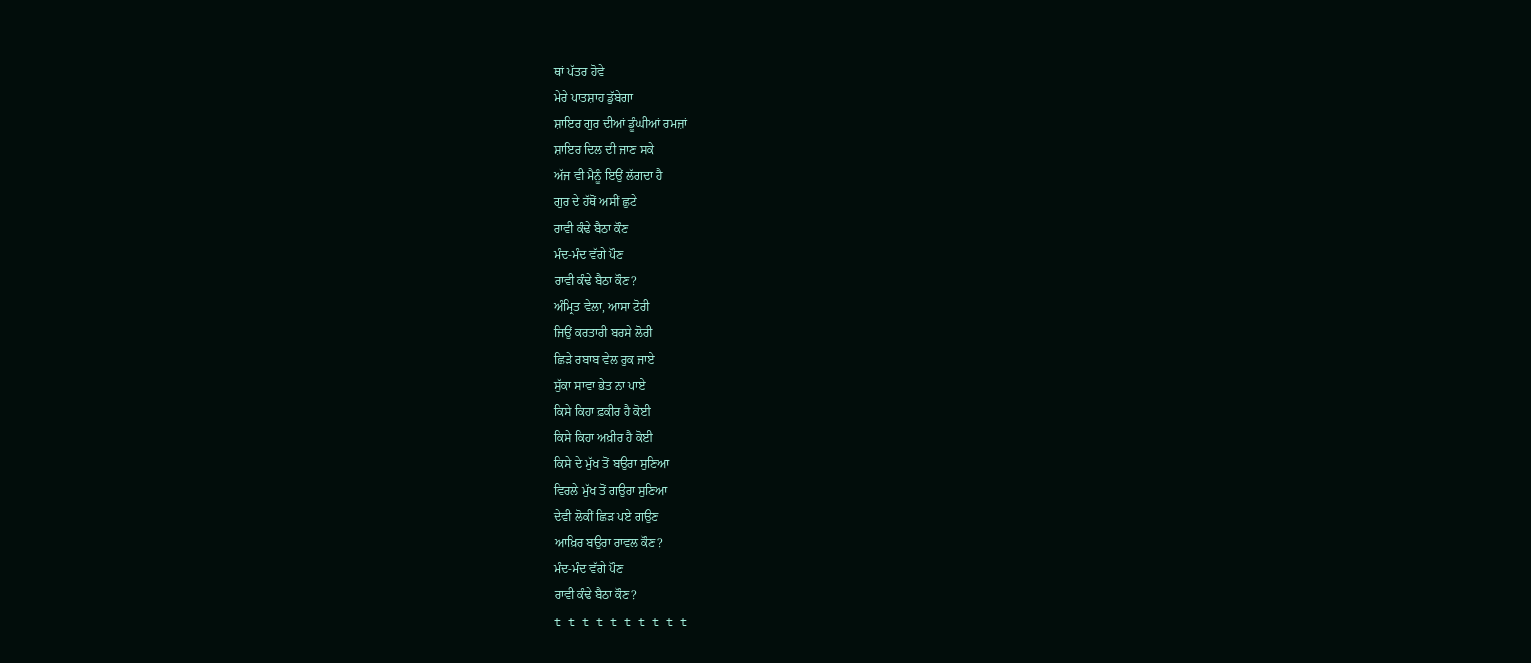ਥਾਂ ਪੱਤਰ ਹੋਵੇ
ਮੇਰੇ ਪਾਤਸ਼ਾਹ ਡੁੱਬੇਗਾ
ਸ਼ਾਇਰ ਗੁਰ ਦੀਆਂ ਡੂੰਘੀਆਂ ਰਮਜ਼ਾਂ
ਸ਼ਾਇਰ ਦਿਲ ਦੀ ਜਾਣ ਸਕੇ
ਅੱਜ ਵੀ ਮੈਨੂੰ ਇਉਂ ਲੱਗਦਾ ਹੈ
ਗੁਰ ਦੇ ਹੱਥੋਂ ਅਸੀਂ ਛੁਟੇ
ਰਾਵੀ ਕੰਢੇ ਬੈਠਾ ਕੌਣ
ਮੰਦ-ਮੰਦ ਵੱਗੇ ਪੌਣ
ਰਾਵੀ ਕੰਢੇ ਬੈਠਾ ਕੌਣ?
ਅੰਮ੍ਰਿਤ ਵੇਲਾ, ਆਸਾ ਟੋਰੀ
ਜਿਉਂ ਕਰਤਾਰੀ ਬਰਸੇ ਲੋਰੀ
ਛਿੜੇ ਰਬਾਬ ਵੇਲ ਰੁਕ ਜਾਏ
ਸੁੱਕਾ ਸਾਵਾ ਭੇਤ ਨਾ ਪਾਏ
ਕਿਸੇ ਕਿਹਾ ਫ਼ਕੀਰ ਹੈ ਕੋਈ
ਕਿਸੇ ਕਿਹਾ ਅਖ਼ੀਰ ਹੈ ਕੋਈ
ਕਿਸੇ ਦੇ ਮੁੱਖ ਤੋਂ ਬਉਰਾ ਸੁਣਿਆ
ਵਿਰਲੇ ਮੁੱਖ ਤੋਂ ਗਉਰਾ ਸੁਣਿਆ
ਦੇਵੀ ਲੋਕੀਂ ਛਿੜ ਪਏ ਗਉਣ
ਆਖ਼ਿਰ ਬਉਰਾ ਰਾਵਲ ਕੌਣ?
ਮੰਦ-ਮੰਦ ਵੱਗੇ ਪੌਣ
ਰਾਵੀ ਕੰਢੇ ਬੈਠਾ ਕੌਣ?
t t t t t t t t t t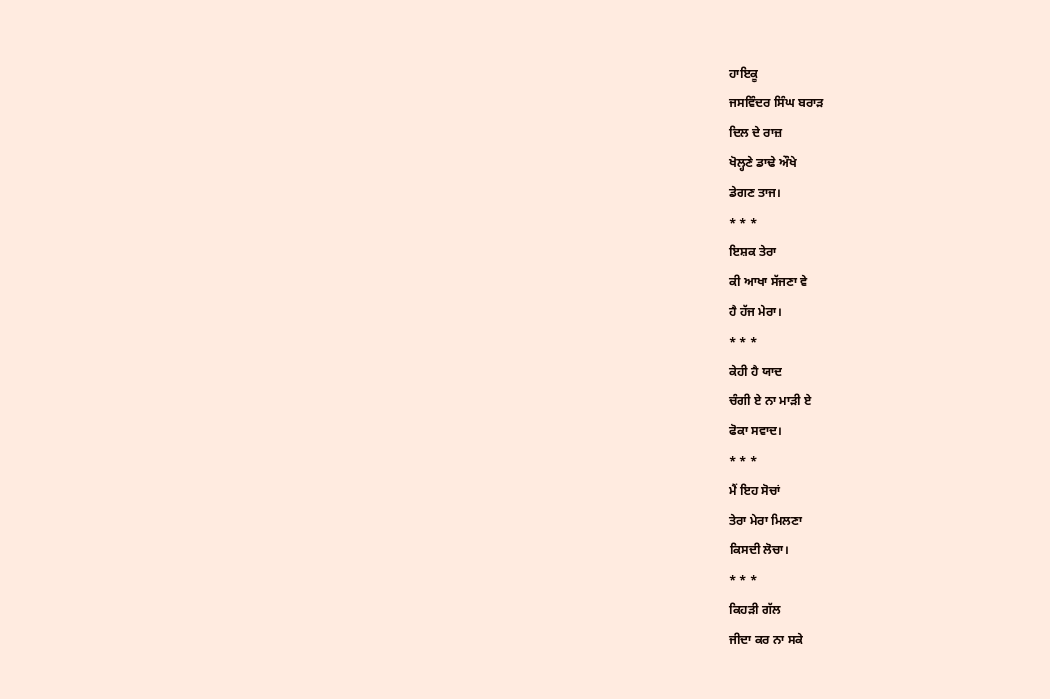ਹਾਇਕੂ
ਜਸਵਿੰਦਰ ਸਿੰਘ ਬਰਾੜ
ਦਿਲ ਦੇ ਰਾਜ਼
ਖੋਲ੍ਹਣੇ ਡਾਢੇ ਔਖੇ
ਡੇਗਣ ਤਾਜ।
* * *
ਇਸ਼ਕ ਤੇਰਾ
ਕੀ ਆਖਾ ਸੱਜਣਾ ਵੇ
ਹੈ ਹੱਜ ਮੇਰਾ।
* * *
ਕੇਹੀ ਹੈ ਯਾਦ
ਚੰਗੀ ਏ ਨਾ ਮਾੜੀ ਏ
ਫੋਕਾ ਸਵਾਦ।
* * *
ਮੈਂ ਇਹ ਸੋਚਾਂ
ਤੇਰਾ ਮੇਰਾ ਮਿਲਣਾ
ਕਿਸਦੀ ਲੋਚਾ।
* * *
ਕਿਹੜੀ ਗੱਲ
ਜੀਦਾ ਕਰ ਨਾ ਸਕੇ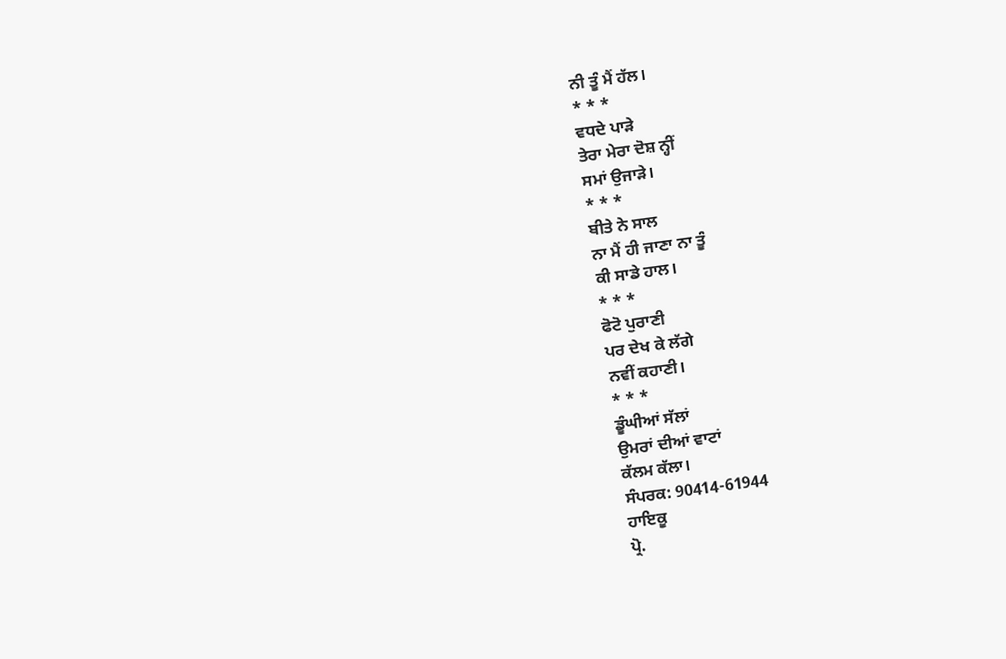ਨੀ ਤੂੰ ਮੈਂ ਹੱਲ।
* * *
ਵਧਦੇ ਪਾੜੇ
ਤੇਰਾ ਮੇਰਾ ਦੋਸ਼ ਨ੍ਹੀਂ
ਸਮਾਂ ਉਜਾੜੇ।
* * *
ਬੀਤੇ ਨੇ ਸਾਲ
ਨਾ ਮੈਂ ਹੀ ਜਾਣਾ ਨਾ ਤੂੰ
ਕੀ ਸਾਡੇ ਹਾਲ।
* * *
ਫੋਟੋ ਪੁਰਾਣੀ
ਪਰ ਦੇਖ ਕੇ ਲੱਗੇ
ਨਵੀਂ ਕਹਾਣੀ।
* * *
ਡੂੰਘੀਆਂ ਸੱਲਾਂ
ਉਮਰਾਂ ਦੀਆਂ ਵਾਟਾਂ
ਕੱਲਮ ਕੱਲਾ।
ਸੰਪਰਕ: 90414-61944
ਹਾਇਕੂ
ਪ੍ਰੋ.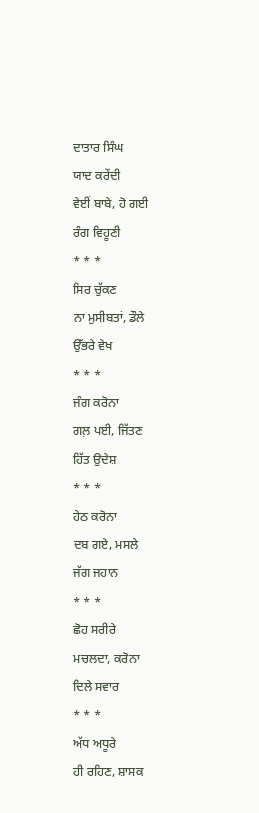ਦਾਤਾਰ ਸਿੰਘ
ਯਾਦ ਕਰੇਂਦੀ
ਵੇਈਂ ਬਾਬੇ, ਹੋ ਗਈ
ਰੰਗ ਵਿਹੂਣੀ
* * *
ਸਿਰ ਚੁੱਕਣ
ਨਾ ਮੁਸੀਬਤਾਂ, ਡੌਲੇ
ਉੱਭਰੇ ਵੇਖ
* * *
ਜੰਗ ਕਰੋਨਾ
ਗਲ਼ ਪਈ, ਜਿੱਤਣ
ਹਿੱਤ ਉਦੇਸ਼
* * *
ਹੇਠ ਕਰੋਨਾ
ਦਬ ਗਏ, ਮਸਲੇ
ਜੱਗ ਜਹਾਨ
* * *
ਛੋਹ ਸਰੀਰੇ
ਮਚਲਦਾ, ਕਰੋਨਾ
ਦਿਲੇ ਸਵਾਰ
* * *
ਅੱਧ ਅਧੂਰੇ
ਹੀ ਰਹਿਣ, ਸ਼ਾਸਕ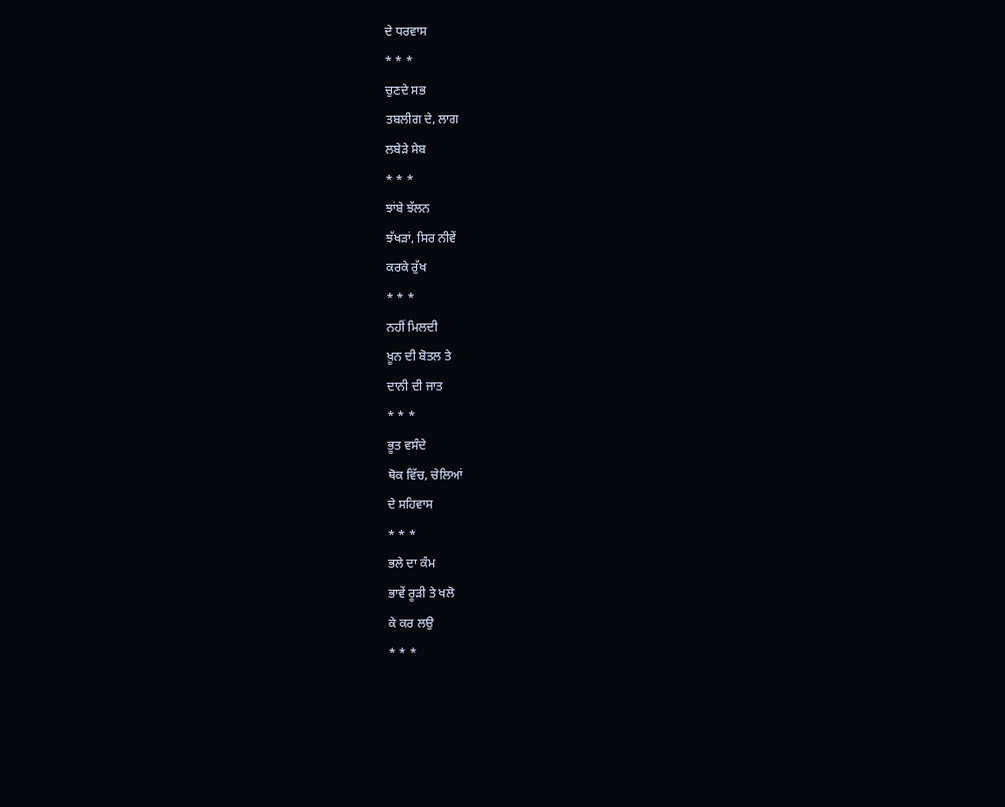ਦੇ ਧਰਵਾਸ
* * *
ਚੁਣਦੇ ਸਭ
ਤਬਲੀਗ ਦੇ, ਲਾਗ
ਲਬੇੜੇ ਸੇਬ
* * *
ਝਾਂਬੇ ਝੱਲਨ
ਝੱਖੜਾਂ, ਸਿਰ ਨੀਵੇਂ
ਕਰਕੇ ਰੁੱਖ
* * *
ਨਹੀਂ ਮਿਲਦੀ
ਖ਼ੂਨ ਦੀ ਬੋਤਲ ਤੇ
ਦਾਨੀ ਦੀ ਜਾਤ
* * *
ਭੂਤ ਵਸੰਦੇ
ਥੋਕ ਵਿੱਚ, ਚੇਲਿਆਂ
ਦੇ ਸਹਿਵਾਸ
* * *
ਭਲੇ ਦਾ ਕੰਮ
ਭਾਵੇਂ ਰੂੜੀ ਤੇ ਖਲੋ
ਕੇ ਕਰ ਲਉ
* * *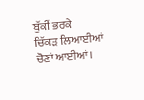ਬੁੱਕੀਂ ਭਰਕੇ
ਚਿੱਕੜ ਲਿਆਈਆਂ
ਚੋਣਾਂ ਆਈਆਂ।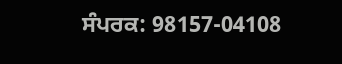ਸੰਪਰਕ: 98157-04108